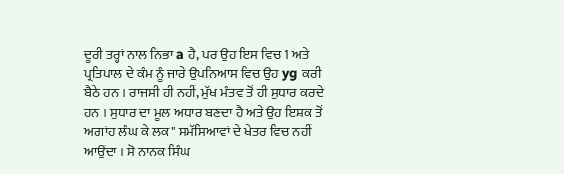ਦੂਰੀ ਤਰ੍ਹਾਂ ਨਾਲ ਨਿਭਾ a ਹੈ, ਪਰ ਉਹ ਇਸ ਵਿਚ 1 ਅਤੇ ਪ੍ਰਤਿਪਾਲ ਦੇ ਕੰਮ ਨੂੰ ਜਾਰੇ ਉਪਨਿਆਸ ਵਿਚ ਉਹ yg ਕਰੀ ਬੈਠੇ ਹਨ । ਰਾਜਸੀ ਹੀ ਨਹੀਂ, ਮੁੱਖ ਮੰਤਵ ਤੋਂ ਹੀ ਸੁਧਾਰ ਕਰਦੇ ਹਨ । ਸੁਧਾਰ ਦਾ ਮੂਲ ਅਧਾਰ ਬਣਦਾ ਹੈ ਅਤੇ ਉਹ ਇਸ਼ਕ ਤੋਂ ਅਗਾਂਹ ਲੰਘ ਕੇ ਲਕ" ਸਮੱਸਿਆਵਾਂ ਦੇ ਖੇਤਰ ਵਿਚ ਨਹੀਂ ਆਉਂਦਾ । ਸੋ ਨਾਨਕ ਸਿੰਘ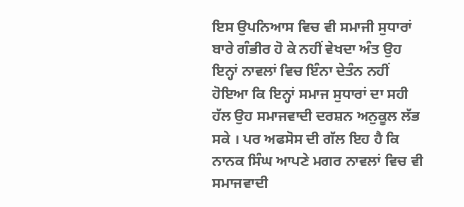ਇਸ ਉਪਨਿਆਸ ਵਿਚ ਵੀ ਸਮਾਜੀ ਸੁਧਾਰਾਂ ਬਾਰੇ ਗੰਭੀਰ ਹੋ ਕੇ ਨਹੀਂ ਵੇਖਦਾ ਅੰਤ ਉਹ ਇਨ੍ਹਾਂ ਨਾਵਲਾਂ ਵਿਚ ਇੰਨਾ ਦੇਤੰਨ ਨਹੀਂ ਹੋਇਆ ਕਿ ਇਨ੍ਹਾਂ ਸਮਾਜ ਸੁਧਾਰਾਂ ਦਾ ਸਹੀ ਹੱਲ ਉਹ ਸਮਾਜਵਾਦੀ ਦਰਸ਼ਨ ਅਨੁਕੂਲ ਲੱਭ ਸਕੇ । ਪਰ ਅਫਸੋਸ ਦੀ ਗੱਲ ਇਹ ਹੈ ਕਿ ਨਾਨਕ ਸਿੰਘ ਆਪਣੇ ਮਗਰ ਨਾਵਲਾਂ ਵਿਚ ਵੀ ਸਮਾਜਵਾਦੀ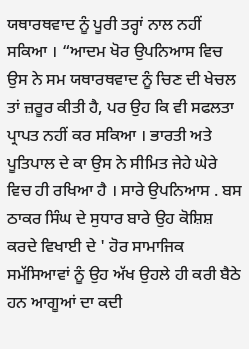ਯਥਾਰਥਵਾਦ ਨੂੰ ਪੂਰੀ ਤਰ੍ਹਾਂ ਨਾਲ ਨਹੀਂ ਸਕਿਆ । “ਆਦਮ ਖੋਰ ਉਪਨਿਆਸ ਵਿਚ ਉਸ ਨੇ ਸਮ ਯਥਾਰਥਵਾਦ ਨੂੰ ਚਿਣ ਦੀ ਖੇਚਲ ਤਾਂ ਜ਼ਰੂਰ ਕੀਤੀ ਹੈ, ਪਰ ਉਹ ਕਿ ਵੀ ਸਫਲਤਾ ਪ੍ਰਾਪਤ ਨਹੀਂ ਕਰ ਸਕਿਆ । ਭਾਰਤੀ ਅਤੇ ਪੂਤਿਪਾਲ ਦੇ ਕਾ ਉਸ ਨੇ ਸੀਮਿਤ ਜੇਹੇ ਘੇਰੇ ਵਿਚ ਹੀ ਰਖਿਆ ਹੈ । ਸਾਰੇ ਉਪਨਿਆਸ . ਬਸ ਠਾਕਰ ਸਿੰਘ ਦੇ ਸੁਧਾਰ ਬਾਰੇ ਉਹ ਕੋਸ਼ਿਸ਼ ਕਰਦੇ ਵਿਖਾਈ ਦੇ ' ਹੋਰ ਸਾਮਾਜਿਕ ਸਮੱਸਿਆਵਾਂ ਨੂੰ ਉਹ ਅੱਖ ਉਹਲੇ ਹੀ ਕਰੀ ਬੈਠੇ ਹਨ ਆਗੂਆਂ ਦਾ ਕਦੀ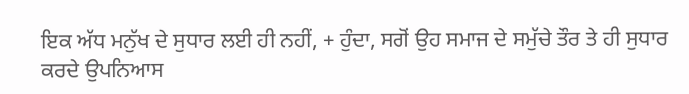ਇਕ ਅੱਧ ਮਨੁੱਖ ਦੇ ਸੁਧਾਰ ਲਈ ਹੀ ਨਹੀਂ, + ਹੁੰਦਾ, ਸਗੋਂ ਉਹ ਸਮਾਜ ਦੇ ਸਮੁੱਚੇ ਤੌਰ ਤੇ ਹੀ ਸੁਧਾਰ ਕਰਦੇ ਉਪਨਿਆਸ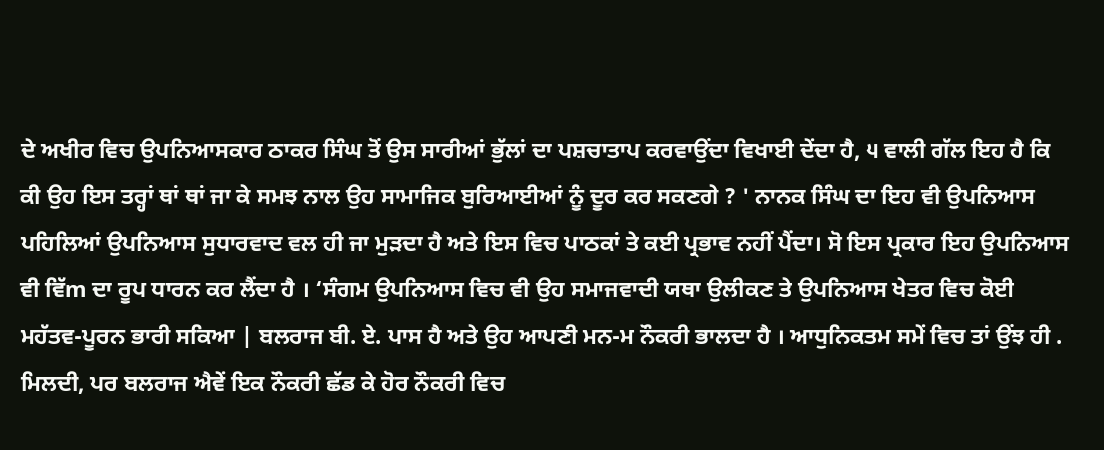ਦੇ ਅਖੀਰ ਵਿਚ ਉਪਨਿਆਸਕਾਰ ਠਾਕਰ ਸਿੰਘ ਤੋਂ ਉਸ ਸਾਰੀਆਂ ਭੁੱਲਾਂ ਦਾ ਪਸ਼ਚਾਤਾਪ ਕਰਵਾਉਂਦਾ ਵਿਖਾਈ ਦੇਂਦਾ ਹੈ, ੫ ਵਾਲੀ ਗੱਲ ਇਹ ਹੈ ਕਿ ਕੀ ਉਹ ਇਸ ਤਰ੍ਹਾਂ ਥਾਂ ਥਾਂ ਜਾ ਕੇ ਸਮਝ ਨਾਲ ਉਹ ਸਾਮਾਜਿਕ ਬੁਰਿਆਈਆਂ ਨੂੰ ਦੂਰ ਕਰ ਸਕਣਗੇ ? ' ਨਾਨਕ ਸਿੰਘ ਦਾ ਇਹ ਵੀ ਉਪਨਿਆਸ ਪਹਿਲਿਆਂ ਉਪਨਿਆਸ ਸੁਧਾਰਵਾਦ ਵਲ ਹੀ ਜਾ ਮੁੜਦਾ ਹੈ ਅਤੇ ਇਸ ਵਿਚ ਪਾਠਕਾਂ ਤੇ ਕਈ ਪ੍ਰਭਾਵ ਨਹੀਂ ਪੈਂਦਾ। ਸੋ ਇਸ ਪ੍ਰਕਾਰ ਇਹ ਉਪਨਿਆਸ ਵੀ ਵਿੱm ਦਾ ਰੂਪ ਧਾਰਨ ਕਰ ਲੈਂਦਾ ਹੈ । ‘ਸੰਗਮ ਉਪਨਿਆਸ ਵਿਚ ਵੀ ਉਹ ਸਮਾਜਵਾਦੀ ਯਥਾ ਉਲੀਕਣ ਤੇ ਉਪਨਿਆਸ ਖੇਤਰ ਵਿਚ ਕੋਈ ਮਹੱਤਵ-ਪੂਰਨ ਭਾਰੀ ਸਕਿਆ | ਬਲਰਾਜ ਬੀ. ਏ. ਪਾਸ ਹੈ ਅਤੇ ਉਹ ਆਪਣੀ ਮਨ-ਮ ਨੌਕਰੀ ਭਾਲਦਾ ਹੈ । ਆਧੁਨਿਕਤਮ ਸਮੇਂ ਵਿਚ ਤਾਂ ਉਂਝ ਹੀ . ਮਿਲਦੀ, ਪਰ ਬਲਰਾਜ ਐਵੇਂ ਇਕ ਨੌਕਰੀ ਛੱਡ ਕੇ ਹੋਰ ਨੌਕਰੀ ਵਿਚ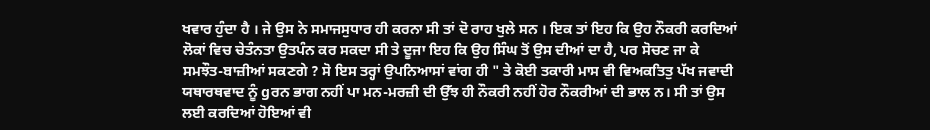ਖਵਾਰ ਹੁੰਦਾ ਹੈ । ਜੇ ਉਸ ਨੇ ਸਮਾਜਸੁਧਾਰ ਹੀ ਕਰਨਾ ਸੀ ਤਾਂ ਦੋ ਰਾਹ ਖੁਲੇ ਸਨ । ਇਕ ਤਾਂ ਇਹ ਕਿ ਉਹ ਨੌਕਰੀ ਕਰਦਿਆਂ ਲੋਕਾਂ ਵਿਚ ਚੇਤੰਨਤਾ ਉਤਪੰਨ ਕਰ ਸਕਦਾ ਸੀ ਤੇ ਦੂਜਾ ਇਹ ਕਿ ਉਹ ਸਿੰਘ ਤੋਂ ਉਸ ਦੀਆਂ ਦਾ ਹੈ, ਪਰ ਸੋਚਣ ਜਾ ਕੇ ਸਮਝੌਤ-ਬਾਜ਼ੀਆਂ ਸਕਣਗੇ ? ਸੋ ਇਸ ਤਰ੍ਹਾਂ ਉਪਨਿਆਸਾਂ ਵਾਂਗ ਹੀ " ਤੇ ਕੋਈ ਤਕਾਰੀ ਮਾਸ ਵੀ ਵਿਅਕਤਿਤੁ ਪੱਖ ਜਵਾਦੀ ਯਥਾਰਥਵਾਦ ਨੂੰ gਰਨ ਭਾਗ ਨਹੀਂ ਪਾ ਮਨ-ਮਰਜ਼ੀ ਦੀ ਉੱਝ ਹੀ ਨੌਕਰੀ ਨਹੀਂ ਹੋਰ ਨੌਕਰੀਆਂ ਦੀ ਭਾਲ ਨ। ਸੀ ਤਾਂ ਉਸ ਲਈ ਕਰਦਿਆਂ ਹੋਇਆਂ ਵੀ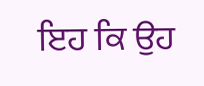ਇਹ ਕਿ ਉਹ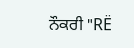ਨੌਕਰੀ "RË